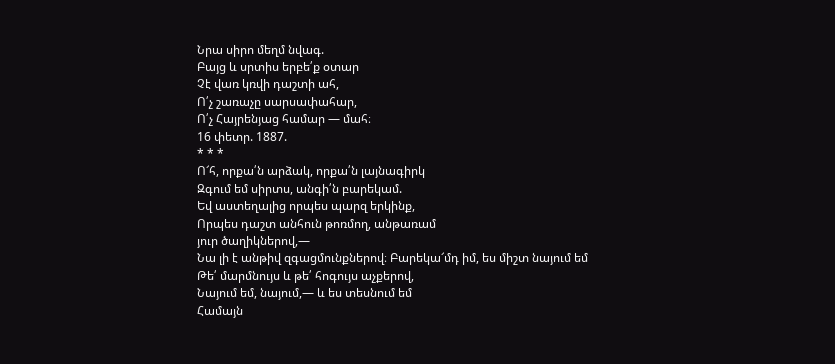Նրա սիրո մեղմ նվագ.
Բայց և սրտիս երբե՛ք օտար
Չէ վառ կռվի դաշտի ահ,
Ո՛չ շառաչը սարսափահար,
Ո՛չ Հայրենյաց համար — մահ։
16 փետր. 1887.
* * *
Ո՜հ, որքա՛ն արձակ, որքա՛ն լայնագիրկ
Զգում եմ սիրտս, անգի՛ն բարեկամ.
Եվ աստեղալից որպես պարզ երկինք,
Որպես դաշտ անհուն թոռմող, անթառամ
յուր ծաղիկներով,—
Նա լի է անթիվ զգացմունքներով։ Բարեկա՜մդ իմ, ես միշտ նայում եմ
Թե՛ մարմնույս և թե՛ հոգույս աչքերով,
Նայում եմ, նայում,— և ես տեսնում եմ
Համայն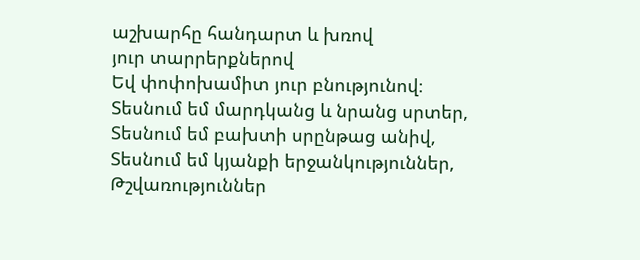աշխարհը հանդարտ և խռով
յուր տարրերքներով
Եվ փոփոխամիտ յուր բնությունով։
Տեսնում եմ մարդկանց և նրանց սրտեր,
Տեսնում եմ բախտի սրընթաց անիվ,
Տեսնում եմ կյանքի երջանկություններ,
Թշվառություններ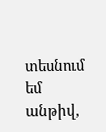տեսնում եմ անթիվ,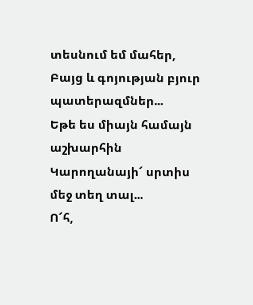տեսնում եմ մահեր,
Բայց և գոյության բյուր պատերազմներ...
Եթե ես միայն համայն աշխարհին
Կարողանայի՜ սրտիս մեջ տեղ տալ...
Ո՜հ,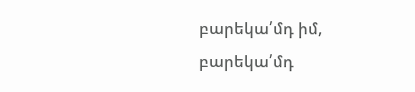բարեկա՛մդ իմ, բարեկա՛մդ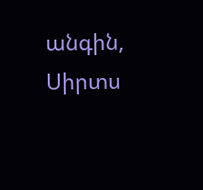անգին,
Սիրտս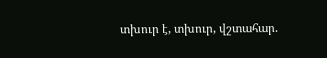տխուր է, տխուր, վշտահար.